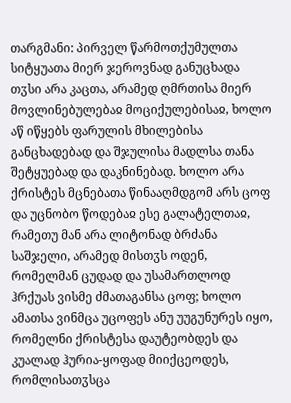თარგმანი: პირველ წარმოთქუმულთა სიტყუათა მიერ ჯეროვნად განუცხადა თჳსი არა კაცთა, არამედ ღმრთისა მიერ მოვლინებულებაჲ მოციქულებისაჲ, ხოლო აწ იწყებს ფარულის მხილებისა განცხადებად და შჯულისა მადლსა თანა შეტყუებად და დაკნინებად. ხოლო არა ქრისტეს მცნებათა წინააღმდგომ არს ცოფ და უცნობო წოდებაჲ ესე გალატელთაჲ, რამეთუ მან არა ლიტონად ბრძანა საშჯელი, არამედ მისთჳს ოდენ, რომელმან ცუდად და უსამართლოდ ჰრქუას ვისმე ძმათაგანსა ცოფ; ხოლო ამათსა ვინმცა უცოფეს ანუ უუგუნურეს იყო, რომელნი ქრისტესა დაუტეობდეს და კუალად ჰურია-ყოფად მიიქცეოდეს, რომლისათჳსცა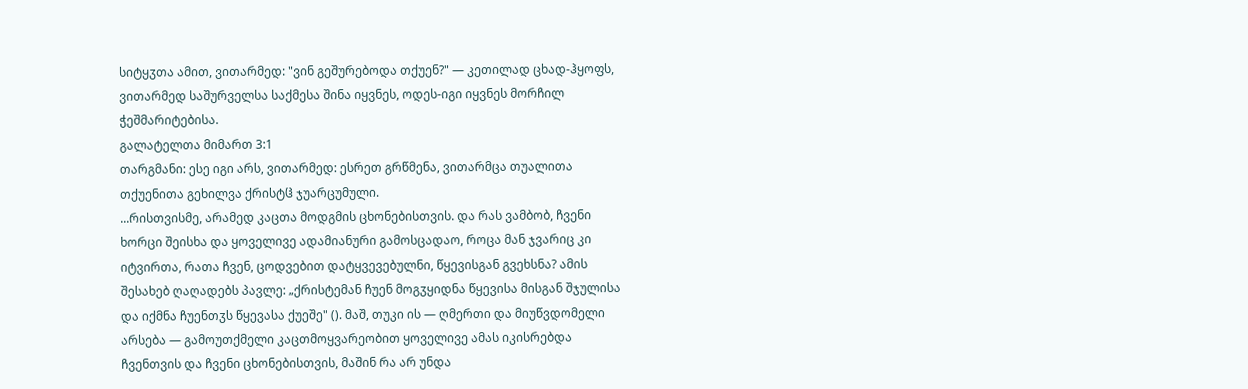სიტყჳთა ამით, ვითარმედ: "ვინ გეშურებოდა თქუენ?" — კეთილად ცხად-ჰყოფს, ვითარმედ საშურველსა საქმესა შინა იყვნეს, ოდეს-იგი იყვნეს მორჩილ ჭეშმარიტებისა.
გალატელთა მიმართ 3:1
თარგმანი: ესე იგი არს, ვითარმედ: ესრეთ გრწმენა, ვითარმცა თუალითა თქუენითა გეხილვა ქრისტჱ ჯუარცუმული.
...რისთვისმე, არამედ კაცთა მოდგმის ცხონებისთვის. და რას ვამბობ, ჩვენი ხორცი შეისხა და ყოველივე ადამიანური გამოსცადაო, როცა მან ჯვარიც კი იტვირთა, რათა ჩვენ, ცოდვებით დატყვევებულნი, წყევისგან გვეხსნა? ამის შესახებ ღაღადებს პავლე: „ქრისტემან ჩუენ მოგჳყიდნა წყევისა მისგან შჯულისა და იქმნა ჩუენთჳს წყევასა ქუეშე" (). მაშ, თუკი ის — ღმერთი და მიუწვდომელი არსება — გამოუთქმელი კაცთმოყვარეობით ყოველივე ამას იკისრებდა ჩვენთვის და ჩვენი ცხონებისთვის, მაშინ რა არ უნდა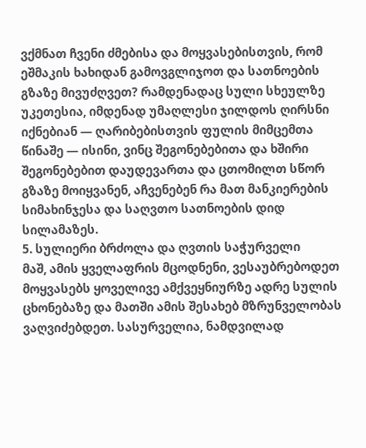ვქმნათ ჩვენი ძმებისა და მოყვასებისთვის, რომ ეშმაკის ხახიდან გამოვგლიჯოთ და სათნოების გზაზე მივუძღვეთ? რამდენადაც სული სხეულზე უკეთესია, იმდენად უმაღლესი ჯილდოს ღირსნი იქნებიან — ღარიბებისთვის ფულის მიმცემთა წინაშე — ისინი, ვინც შეგონებებითა და ხშირი შეგონებებით დაუდევართა და ცთომილთ სწორ გზაზე მოიყვანენ, აჩვენებენ რა მათ მანკიერების სიმახინჯესა და საღვთო სათნოების დიდ სილამაზეს.
5. სულიერი ბრძოლა და ღვთის საჭურველი
მაშ, ამის ყველაფრის მცოდნენი, ვესაუბრებოდეთ მოყვასებს ყოველივე ამქვეყნიურზე ადრე სულის ცხონებაზე და მათში ამის შესახებ მზრუნველობას ვაღვიძებდეთ. სასურველია, ნამდვილად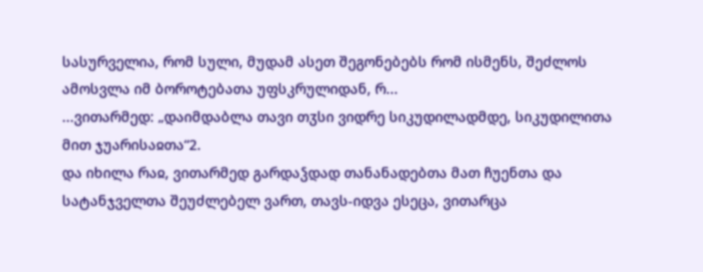სასურველია, რომ სული, მუდამ ასეთ შეგონებებს რომ ისმენს, შეძლოს ამოსვლა იმ ბოროტებათა უფსკრულიდან, რ...
...ვითარმედ: „დაიმდაბლა თავი თჳსი ვიდრე სიკუდილადმდე, სიკუდილითა მით ჯუარისაჲთა“2.
და იხილა რაჲ, ვითარმედ გარდაჴდად თანანადებთა მათ ჩუენთა და სატანჯველთა შეუძლებელ ვართ, თავს-იდვა ესეცა, ვითარცა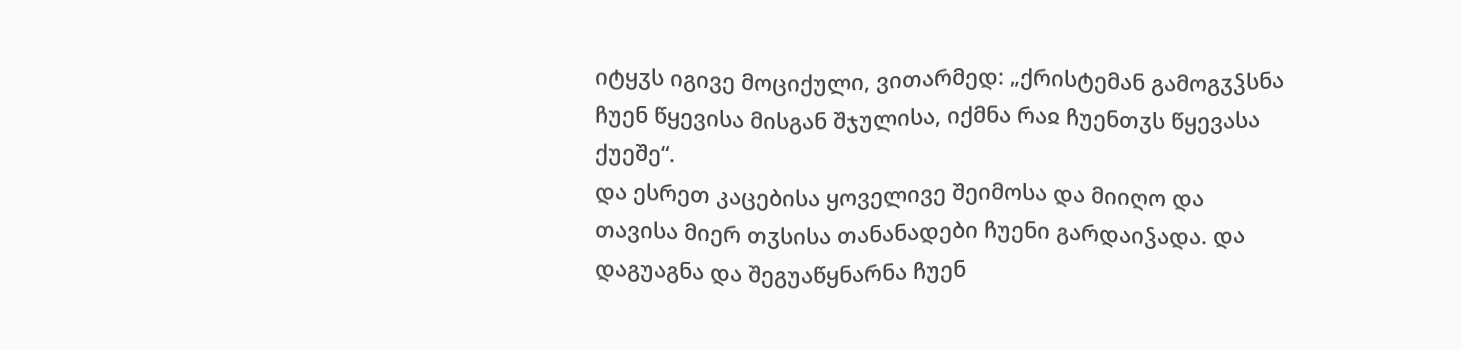იტყჳს იგივე მოციქული, ვითარმედ: „ქრისტემან გამოგჳჴსნა ჩუენ წყევისა მისგან შჯულისა, იქმნა რაჲ ჩუენთჳს წყევასა ქუეშე“.
და ესრეთ კაცებისა ყოველივე შეიმოსა და მიიღო და თავისა მიერ თჳსისა თანანადები ჩუენი გარდაიჴადა. და დაგუაგნა და შეგუაწყნარნა ჩუენ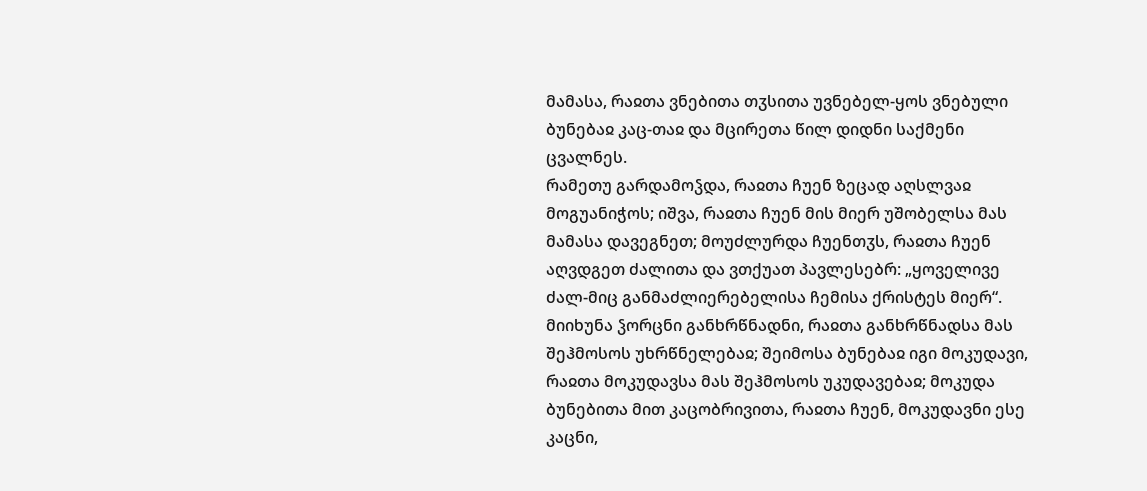მამასა, რაჲთა ვნებითა თჳსითა უვნებელ-ყოს ვნებული ბუნებაჲ კაც-თაჲ და მცირეთა წილ დიდნი საქმენი ცვალნეს.
რამეთუ გარდამოჴდა, რაჲთა ჩუენ ზეცად აღსლვაჲ მოგუანიჭოს; იშვა, რაჲთა ჩუენ მის მიერ უშობელსა მას მამასა დავეგნეთ; მოუძლურდა ჩუენთჳს, რაჲთა ჩუენ აღვდგეთ ძალითა და ვთქუათ პავლესებრ: „ყოველივე ძალ-მიც განმაძლიერებელისა ჩემისა ქრისტეს მიერ“.
მიიხუნა ჴორცნი განხრწნადნი, რაჲთა განხრწნადსა მას შეჰმოსოს უხრწნელებაჲ; შეიმოსა ბუნებაჲ იგი მოკუდავი, რაჲთა მოკუდავსა მას შეჰმოსოს უკუდავებაჲ; მოკუდა ბუნებითა მით კაცობრივითა, რაჲთა ჩუენ, მოკუდავნი ესე კაცნი,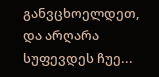განვცხოელდეთ, და არღარა სუფევდეს ჩუე...